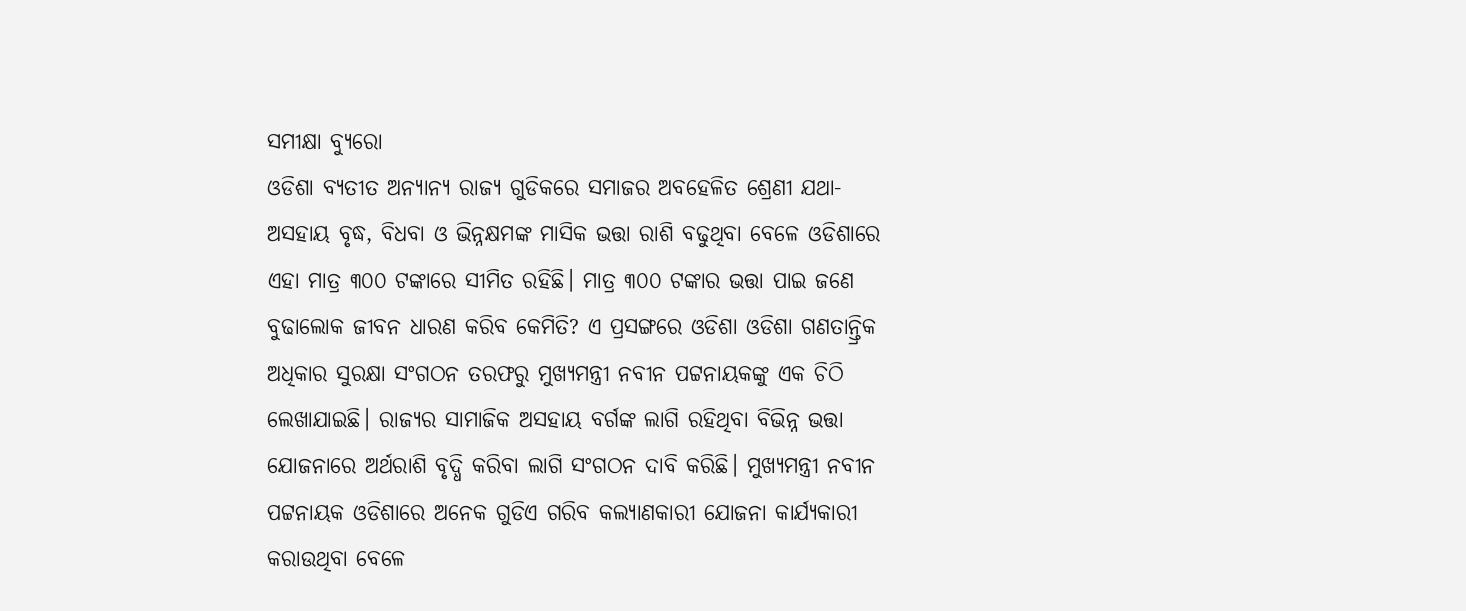ସମୀକ୍ଷା ବ୍ୟୁରୋ
ଓଡିଶା ବ୍ୟତୀତ ଅନ୍ୟାନ୍ୟ ରାଜ୍ୟ ଗୁଡିକରେ ସମାଜର ଅବହେଳିତ ଶ୍ରେଣୀ ଯଥା- ଅସହାୟ ବୃଦ୍ଧ, ବିଧବା ଓ ଭିନ୍ନକ୍ଷମଙ୍କ ମାସିକ ଭତ୍ତା ରାଶି ବଢୁଥିବା ବେଳେ ଓଡିଶାରେ ଏହା ମାତ୍ର ୩୦୦ ଟଙ୍କାରେ ସୀମିତ ରହିଛି। ମାତ୍ର ୩୦୦ ଟଙ୍କାର ଭତ୍ତା ପାଇ ଜଣେ ବୁଢାଲୋକ ଜୀବନ ଧାରଣ କରିବ କେମିତି? ଏ ପ୍ରସଙ୍ଗରେ ଓଡିଶା ଓଡିଶା ଗଣତାନ୍ତ୍ରିକ ଅଧିକାର ସୁରକ୍ଷା ସଂଗଠନ ତରଫରୁ ମୁଖ୍ୟମନ୍ତ୍ରୀ ନବୀନ ପଟ୍ଟନାୟକଙ୍କୁ ଏକ ଚିଠି ଲେଖାଯାଇଛି। ରାଜ୍ୟର ସାମାଜିକ ଅସହାୟ ବର୍ଗଙ୍କ ଲାଗି ରହିଥିବା ବିଭିନ୍ନ ଭତ୍ତା ଯୋଜନାରେ ଅର୍ଥରାଶି ବୃଦ୍ଧି କରିବା ଲାଗି ସଂଗଠନ ଦାବି କରିଛି। ମୁଖ୍ୟମନ୍ତ୍ରୀ ନବୀନ ପଟ୍ଟନାୟକ ଓଡିଶାରେ ଅନେକ ଗୁଡିଏ ଗରିବ କଲ୍ୟାଣକାରୀ ଯୋଜନା କାର୍ଯ୍ୟକାରୀ କରାଉଥିବା ବେଳେ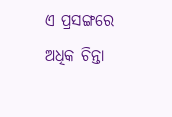ଏ ପ୍ରସଙ୍ଗରେ ଅଧିକ ଚିନ୍ତା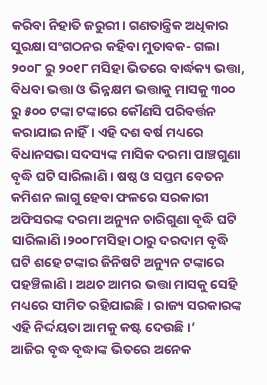କରିବା ନିହାତି ଜରୁରୀ। ଗଣତାନ୍ତ୍ରିକ ଅଧିକାର ସୁରକ୍ଷା ସଂଗଠନର କହିବା ମୁତାବକ- ଗଲା ୨୦୦୮ ରୁ ୨୦୧୮ ମସିହା ଭିତରେ ବାର୍ଦ୍ଧକ୍ୟ ଭତ୍ତା, ବିଧବା ଭତ୍ତା ଓ ଭିନ୍ନକ୍ଷମ ଭତ୍ତାକୁ ମାସକୁ ୩୦୦ ରୁ ୫୦୦ ଟଙ୍କା ଟଙ୍କାରେ କୌଣସି ପରିବର୍ତ୍ତନ କରାଯାଇ ନାହିଁ। ଏହି ଦଶ ବର୍ଷ ମଧ୍ୟରେ ବିଧାନସଭା ସଦସ୍ୟଙ୍କ ମାସିକ ଦରମା ପାଞ୍ଚଗୁଣା ବୃଦ୍ଧି ଘଟି ସାରିଲାଣି । ଷଷ୍ଠ ଓ ସପ୍ତମ ବେତନ କମିଶନ ଲାଗୁ ହେବା ଫଳରେ ସରକାରୀ ଅଫିସରଙ୍କ ଦରମା ଅନ୍ୟୁନ ଚାରିଗୁଣା ବୃଦ୍ଧି ଘଟି ସାରିଲାଣି।୨୦୦୮ମସିହା ଠାରୁ ଦରଦାମ ବୃଦ୍ଧି ଘଟି ଶହେ ଟଙ୍କାର ଜିନିଷଟି ଅନ୍ୟୁନ ଟଙ୍କାରେ ପହଞ୍ଚିଲାଣି। ଅଥଚ ଆମର ଭତ୍ତା ମାସକୁ ସେହି ମଧ୍ୟରେ ସୀମିତ ରହିଯାଇଛି । ରାଜ୍ୟ ସରକାରଙ୍କ ଏହି ନିର୍ଦ୍ଦୟତା ଆମକୁ କଷ୍ଟ ଦେଉଛି।’
ଆଜିର ବୃଦ୍ଧ ବୃଦ୍ଧାଙ୍କ ଭିତରେ ଅନେକ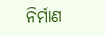ନିର୍ମାଣ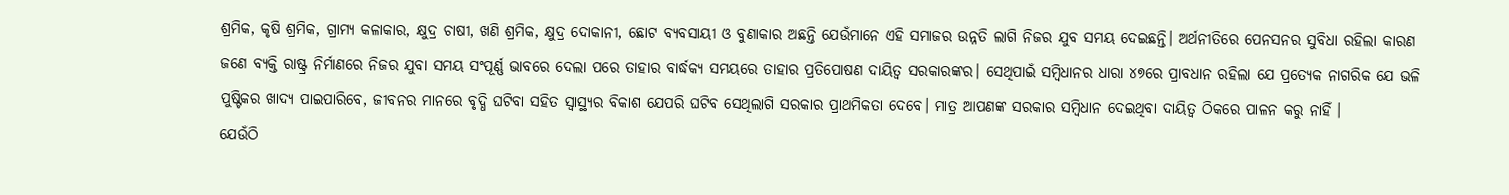ଶ୍ରମିକ, କୃଷି ଶ୍ରମିକ, ଗ୍ରାମ୍ୟ କଳାକାର, କ୍ଷୁଦ୍ର ଚାଷୀ, ଖଣି ଶ୍ରମିକ, କ୍ଷୁଦ୍ର ଦୋକାନୀ, ଛୋଟ ବ୍ୟବସାୟୀ ଓ ବୁଣାକାର ଅଛନ୍ତି ଯେଉଁମାନେ ଏହି ସମାଜର ଉନ୍ନତି ଲାଗି ନିଜର ଯୁବ ସମୟ ଦେଇଛନ୍ତି। ଅର୍ଥନୀତିରେ ପେନସନର ସୁବିଧା ରହିଲା କାରଣ ଜଣେ ବ୍ୟକ୍ତି ରାଷ୍ଟ୍ର ନିର୍ମାଣରେ ନିଜର ଯୁବା ସମୟ ସଂପୂର୍ଣ୍ଣ ଭାବରେ ଦେଲା ପରେ ତାହାର ବାର୍ଦ୍ଧକ୍ୟ ସମୟରେ ତାହାର ପ୍ରତିପୋଷଣ ଦାୟିତ୍ଵ ସରକାରଙ୍କର। ସେଥିପାଇଁ ସମ୍ବିଧାନର ଧାରା ୪୭ରେ ପ୍ରାବଧାନ ରହିଲା ଯେ ପ୍ରତ୍ୟେକ ନାଗରିକ ଯେ ଭଳି ପୁଷ୍ଟିକର ଖାଦ୍ୟ ପାଇପାରିବେ, ଜୀବନର ମାନରେ ବୃଦ୍ଧି ଘଟିବା ସହିତ ସ୍ୱାସ୍ଥ୍ୟର ବିକାଶ ଯେପରି ଘଟିବ ସେଥିଲାଗି ସରକାର ପ୍ରାଥମିକତା ଦେବେ। ମାତ୍ର ଆପଣଙ୍କ ସରକାର ସମ୍ବିଧାନ ଦେଇଥିବା ଦାୟିତ୍ଵ ଠିକରେ ପାଳନ କରୁ ନାହିଁ ।
ଯେଉଁଠି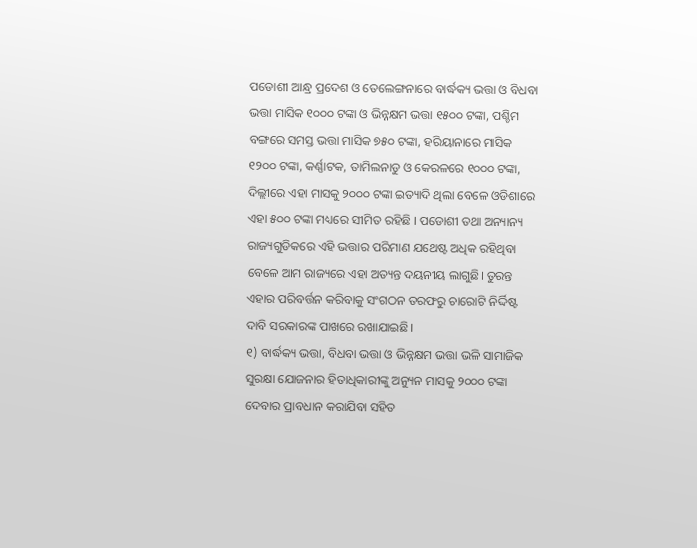ପଡୋଶୀ ଆନ୍ଧ୍ର ପ୍ରଦେଶ ଓ ତେଲେଙ୍ଗନାରେ ବାର୍ଦ୍ଧକ୍ୟ ଭତ୍ତା ଓ ବିଧବା ଭତ୍ତା ମାସିକ ୧୦୦୦ ଟଙ୍କା ଓ ଭିନ୍ନକ୍ଷମ ଭତ୍ତା ୧୫୦୦ ଟଙ୍କା, ପଶ୍ଚିମ ବଙ୍ଗରେ ସମସ୍ତ ଭତ୍ତା ମାସିକ ୭୫୦ ଟଙ୍କା, ହରିୟାନାରେ ମାସିକ ୧୨୦୦ ଟଙ୍କା, କର୍ଣ୍ଣାଟକ, ତାମିଲନାଡୁ ଓ କେରଳରେ ୧୦୦୦ ଟଙ୍କା, ଦିଲ୍ଲୀରେ ଏହା ମାସକୁ ୨୦୦୦ ଟଙ୍କା ଇତ୍ୟାଦି ଥିଲା ବେଳେ ଓଡିଶାରେ ଏହା ୫୦୦ ଟଙ୍କା ମଧ୍ୟରେ ସୀମିତ ରହିଛି । ପଡୋଶୀ ତଥା ଅନ୍ୟାନ୍ୟ ରାଜ୍ୟଗୁଡିକରେ ଏହି ଭତ୍ତାର ପରିମାଣ ଯଥେଷ୍ଟ ଅଧିକ ରହିଥିବା ବେଳେ ଆମ ରାଜ୍ୟରେ ଏହା ଅତ୍ୟନ୍ତ ଦୟନୀୟ ଲାଗୁଛି। ତୁରନ୍ତ ଏହାର ପରିବର୍ତ୍ତନ କରିବାକୁ ସଂଗଠନ ତରଫରୁ ଚାରୋଟି ନିର୍ଦ୍ଦିଷ୍ଟ ଦାବି ସରକାରଙ୍କ ପାଖରେ ରଖାଯାଇଛି।
୧) ବାର୍ଦ୍ଧକ୍ୟ ଭତ୍ତା, ବିଧବା ଭତ୍ତା ଓ ଭିନ୍ନକ୍ଷମ ଭତ୍ତା ଭଳି ସାମାଜିକ ସୁରକ୍ଷା ଯୋଜନାର ହିତାଧିକାରୀଙ୍କୁ ଅନ୍ୟୁନ ମାସକୁ ୨୦୦୦ ଟଙ୍କା ଦେବାର ପ୍ରାବଧାନ କରାଯିବା ସହିତ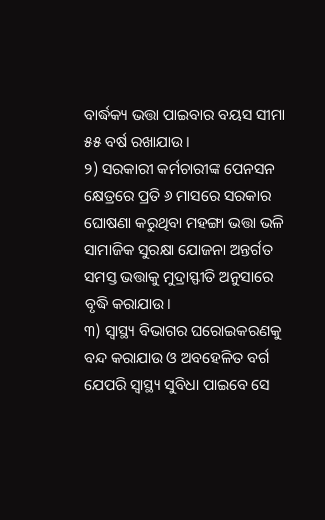ବାର୍ଦ୍ଧକ୍ୟ ଭତ୍ତା ପାଇବାର ବୟସ ସୀମା ୫୫ ବର୍ଷ ରଖାଯାଉ।
୨) ସରକାରୀ କର୍ମଚାରୀଙ୍କ ପେନସନ କ୍ଷେତ୍ରରେ ପ୍ରତି ୬ ମାସରେ ସରକାର ଘୋଷଣା କରୁଥିବା ମହଙ୍ଗା ଭତ୍ତା ଭଳି ସାମାଜିକ ସୁରକ୍ଷା ଯୋଜନା ଅନ୍ତର୍ଗତ ସମସ୍ତ ଭତ୍ତାକୁ ମୁଦ୍ରାସ୍ଫୀତି ଅନୁସାରେ ବୃଦ୍ଧି କରାଯାଉ।
୩) ସ୍ୱାସ୍ଥ୍ୟ ବିଭାଗର ଘରୋଇକରଣକୁ ବନ୍ଦ କରାଯାଉ ଓ ଅବହେଳିତ ବର୍ଗ ଯେପରି ସ୍ୱାସ୍ଥ୍ୟ ସୁବିଧା ପାଇବେ ସେ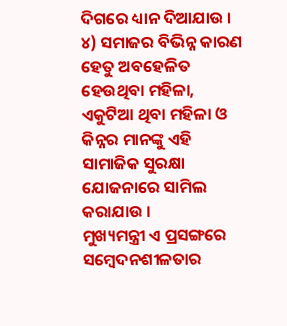ଦିଗରେ ଧ୍ୟାନ ଦିଆଯାଉ ।
୪) ସମାଜର ବିଭିନ୍ନ କାରଣ ହେତୁ ଅବହେଳିତ ହେଉଥିବା ମହିଳା, ଏକୁଟିଆ ଥିବା ମହିଳା ଓ କିନ୍ନର ମାନଙ୍କୁ ଏହି ସାମାଜିକ ସୁରକ୍ଷା ଯୋଜନାରେ ସାମିଲ କରାଯାଉ ।
ମୁଖ୍ୟମନ୍ତ୍ରୀ ଏ ପ୍ରସଙ୍ଗରେ ସମ୍ବେଦନଶୀଳତାର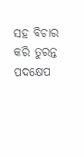ସହ ବିଚାର କରି ତୁରନ୍ତ ପଦକ୍ଷେପ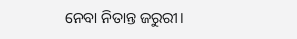ନେବା ନିତାନ୍ତ ଜରୁରୀ।